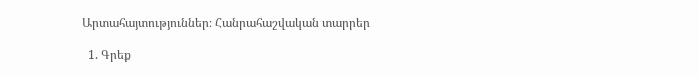Արտահայտություններ։ Հանրահաշվական տարրեր

  1. Գրեք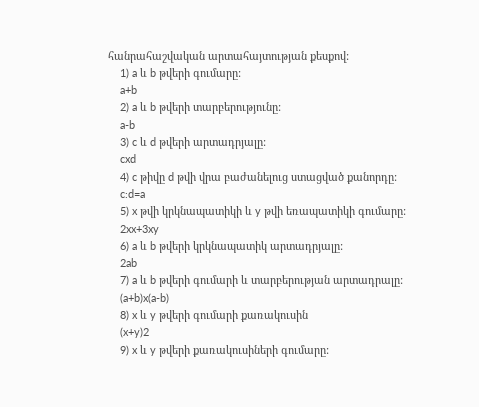հանրահաշվական արտահայտության քեսքով:
    1) a և b թվերի գումարը:
    a+b
    2) a և b թվերի տարբերությունը:
    a-b
    3) c և d թվերի արտադրյալը:
    cxd
    4) c թիվը d թվի վրա բաժանելուց ստացված քանորդը:
    c:d=a
    5) x թվի կրկնապատիկի և y թվի եռապատիկի գումարը:
    2xx+3xy
    6) a և b թվերի կրկնապատիկ արտադրյալը:
    2ab
    7) a և b թվերի գումարի և տարբերության արտադրալը:
    (a+b)x(a-b)
    8) x և y թվերի գումարի քառակուսին
    (x+y)2
    9) x և y թվերի քառակուսիների գումարը: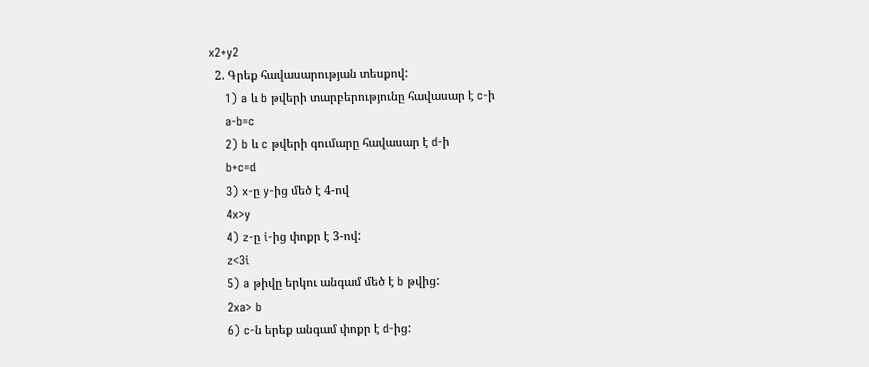x2+y2
  2. Գրեք հավասարության տեսքով:
    1) a և b թվերի տարբերությունը հավասար է c-ի
    a-b=c
    2) b և c թվերի գումարը հավասար է d-ի
    b+c=d
    3) x-ը y-ից մեծ է 4-ով
    4x>y
    4) z-ը i-ից փոքր է 3-ով:
    z<3i
    5) a թիվը երկու անգամ մեծ է b թվից:
    2xa> b
    6) c-ն երեք անգամ փոքր է d-ից: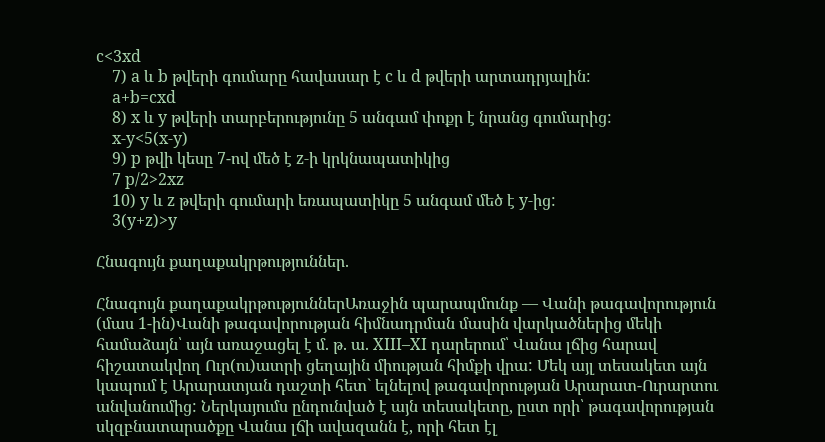c<3xd
    7) a և b թվերի գումարը հավասար է c և d թվերի արտադրյալին:
    a+b=cxd
    8) x և y թվերի տարբերությունը 5 անգամ փոքր է նրանց գումարից:
    x-y<5(x-y)
    9) p թվի կեսը 7-ով մեծ է z-ի կրկնապատիկից
    7 p/2>2xz
    10) y և z թվերի գումարի եռապատիկը 5 անգամ մեծ է y-ից:
    3(y+z)>y

Հնագույն քաղաքակրթություններ.

Հնագույն քաղաքակրթություններԱռաջին պարապմունք — Վանի թագավորություն (մաս 1-ին)Վանի թագավորության հիմնադրման մասին վարկածներից մեկի համաձայն՝ այն առաջացել է մ. թ. ա. XIII–XI դարերում՝ Վանա լճից հարավ հիշատակվող Ուր(ու)ատրի ցեղային միության հիմքի վրա: Մեկ այլ տեսակետ այն կապում է Արարատյան դաշտի հետ` ելնելով թագավորության Արարատ-Ուրարտու անվանումից: Ներկայումս ընդունված է այն տեսակետը, ըստ որի՝ թագավորության սկզբնատարածքը Վանա լճի ավազանն է, որի հետ էլ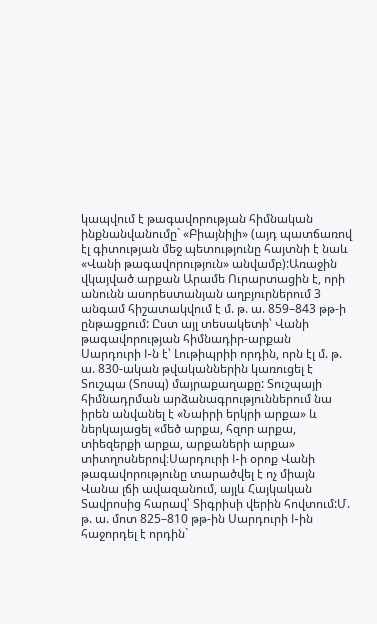կապվում է թագավորության հիմնական ինքնանվանումը` «Բիայնիլի» (այդ պատճառով էլ գիտության մեջ պետությունը հայտնի է նաև «Վանի թագավորություն» անվամբ):Առաջին վկայված արքան Արամե Ուրարտացին է, որի անունն ասորեստանյան աղբյուրներում 3 անգամ հիշատակվում է մ. թ. ա. 859–843 թթ-ի ընթացքում: Ըստ այլ տեսակետի՝ Վանի թագավորության հիմնադիր-արքան Սարդուրի I-ն է՝ Լութիպրիի որդին, որն էլ մ. թ. ա. 830-ական թվականներին կառուցել է Տուշպա (Տոսպ) մայրաքաղաքը: Տուշպայի հիմնադրման արձանագրություններում նա իրեն անվանել է «Նաիրի երկրի արքա» և ներկայացել «մեծ արքա, հզոր արքա, տիեզերքի արքա, արքաների արքա» տիտղոսներով։Սարդուրի I-ի օրոք Վանի թագավորությունը տարածվել է ոչ միայն Վանա լճի ավազանում, այլև Հայկական Տավրոսից հարավ՝ Տիգրիսի վերին հովտում:Մ. թ. ա. մոտ 825–810 թթ-ին Սարդուրի I-ին հաջորդել է որդին`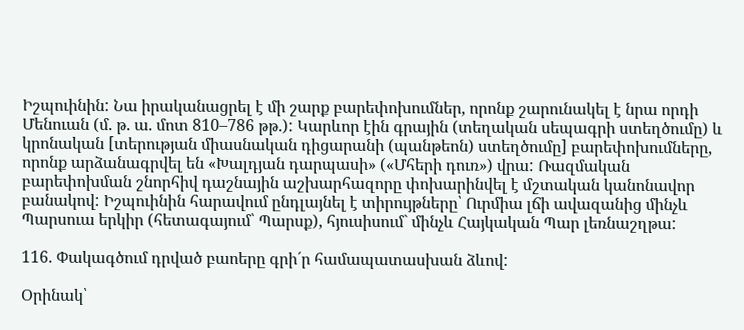Իշպուինին: Նա իրականացրել է մի շարք բարեփոխումներ, որոնք շարունակել է նրա որդի Մենուան (մ. թ. ա. մոտ 810–786 թթ.): Կարևոր էին գրային (տեղական սեպագրի ստեղծումը) և կրոնական [տերության միասնական դիցարանի (պանթեոն) ստեղծումը] բարեփոխումները, որոնք արձանագրվել են «Խալդյան դարպասի» («Մհերի դուռ») վրա: Ռազմական բարեփոխման շնորհիվ դաշնային աշխարհազորը փոխարինվել է մշտական կանոնավոր բանակով: Իշպուինին հարավում ընդլայնել է տիրույթները՝ Ուրմիա լճի ավազանից մինչև Պարսուա երկիր (հետագայում՝ Պարսք), հյուսիսում` մինչև Հայկական Պար լեռնաշղթա:

116. Փակագծում դրված բաոերը գրի´ր համապատասխան ձևով:

Օրինակ՝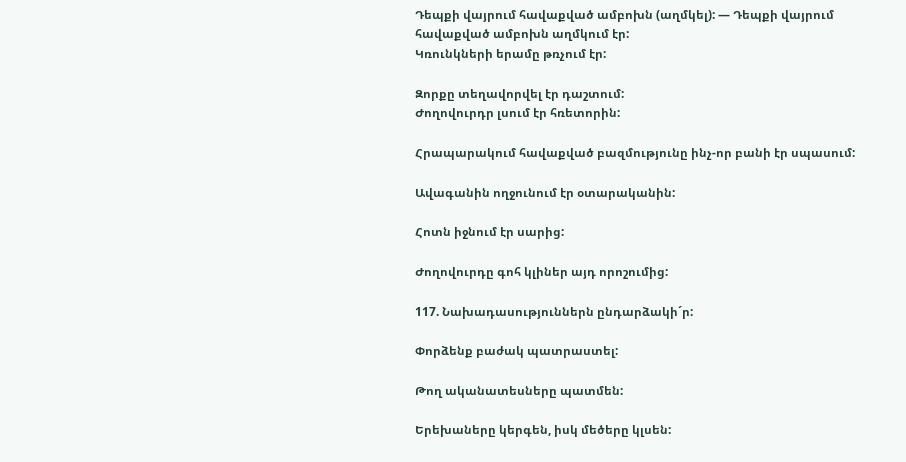Դեպքի վայրում հավաքված ամբոխն (աղմկել): — Դեպքի վայրում հավաքված ամբոխն աղմկում էր:
Կռունկների երամը թռչում էր:

Զորքը տեղավորվել էր դաշտում:
Ժողովուրդր լսում էր հռետորին:

Հրապարակում հավաքված բազմությունը ինչ-որ բանի էր սպասում:

Ավագանին ողջունում էր օտարականին:

Հոտն իջնում էր սարից:

Ժողովուրդը գոհ կլիներ այդ որոշումից:

117. Նախադասություններն ընդարձակի´ր:

Փորձենք բաժակ պատրաստել:

Թող ականատեսները պատմեն:

Երեխաները կերգեն, իսկ մեծերը կլսեն: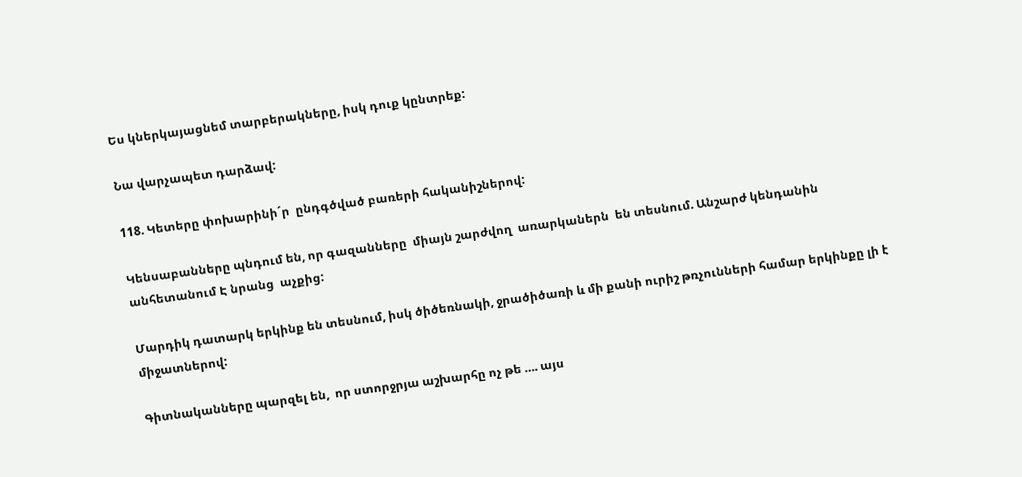Ես կներկայացնեմ տարբերակները, իսկ դուք կընտրեք:

Նա վարչապետ դարձավ:

118. Կետերը փոխարինի´ր  ընդգծված բառերի հականիշներով:

Կենսաբանները պնդում են, որ գազանները  միայն շարժվող  առարկաներն  են տեսնում. Անշարժ կենդանին անհետանում Է նրանց  աչքից:

Մարդիկ դատարկ երկինք են տեսնում, իսկ ծիծեռնակի, ջրածիծառի և մի քանի ուրիշ թռչունների համար երկինքը լի է միջատներով:

Գիտնականները պարզել են,  որ ստորջրյա աշխարհը ոչ թե …. այս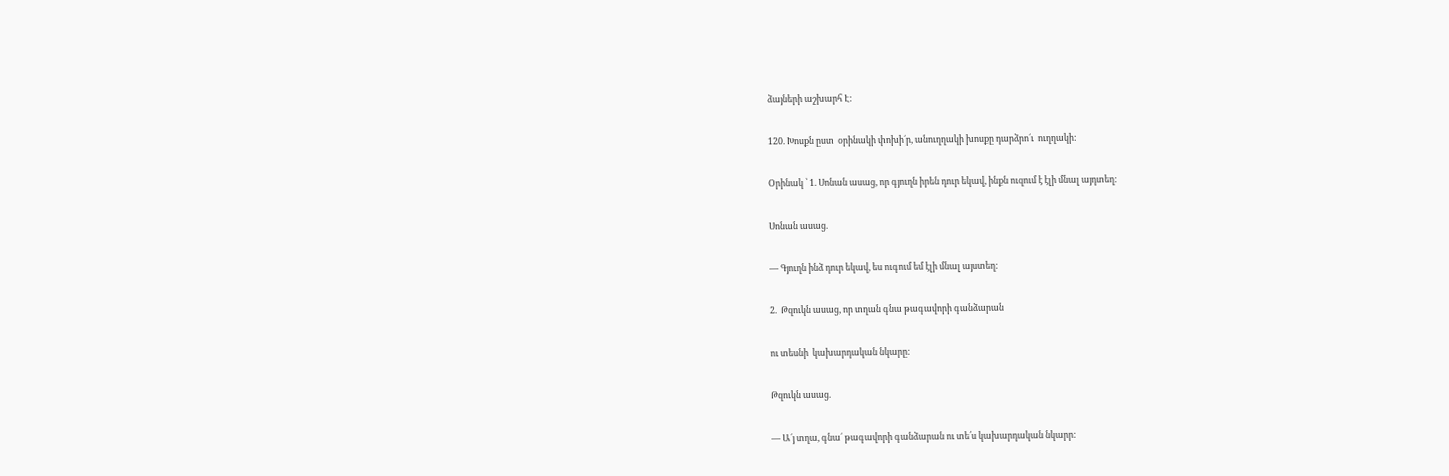ձայների աշխարհ Է:

120. Խոսքն ըստ  օրինակի փոխի´ր, անուղղակի խոսքը դարձրո´ւ  ուղղակի:

Օրինակ ՝ 1. Սոնան ասաց, որ գյուղն իրեն դուր եկավ, ինքն ուզում է էլի մնալ այդտեղ:

Սոնան ասաց.

— Գյուղն ինձ դուր եկավ, ես ուգում եմ էլի մնալ այստեղ:

2.  Թզուկն ասաց, որ տղան գնա թագավորի գանձարան

ու տեսնի  կախարդական նկարը:

Թզուկն ասաց.

— Ա´յ տղա, գնա´ թագավորի գանձարան ու տե՛ս կախարդական նկարր: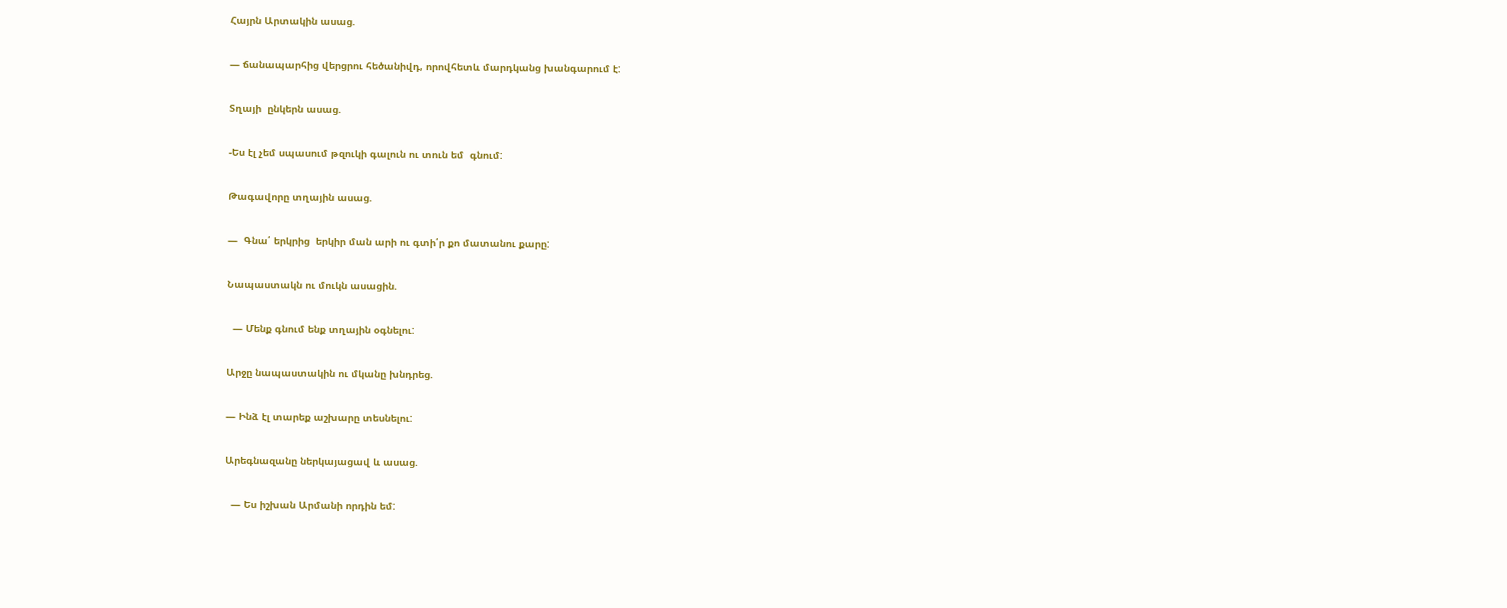Հայրն Արտակին ասաց.

— ճանապարհից վերցրու հեծանիվդ, որովհետև մարդկանց խանգարում է:

Տղայի  ընկերն ասաց.

-Ես էլ չեմ սպասում թզուկի գալուն ու տուն եմ  գնում:

Թագավորը տղային ասաց.

—  Գնա՛ երկրից  երկիր ման արի ու գտի՛ր քո մատանու քարը:

Նապաստակն ու մուկն ասացին.

  — Մենք գնում ենք տղային օգնելու:

Արջը նապաստակին ու մկանը խնդրեց.

— Ինձ էլ տարեք աշխարը տեսնելու:

Արեգնազանը ներկայացավ և ասաց.

  — Ես իշխան Արմանի որդին եմ: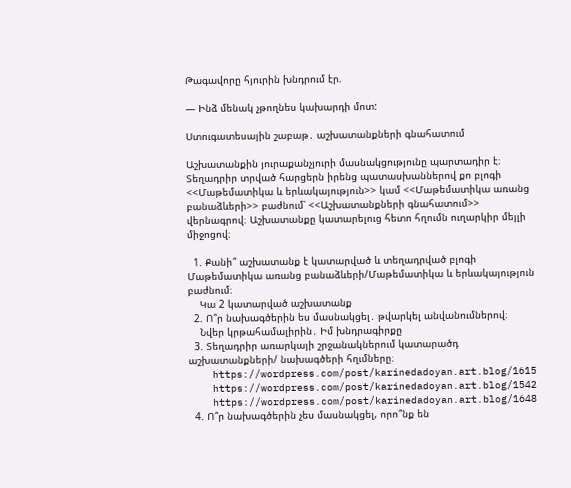Թագավորը հյուրին խնդրում էր.

— Ինձ մենակ չթողնես կախարդի մոտ:

Ստուգատեսային շաբաթ․ աշխատանքների գնահատում

Աշխատանքին յուրաքանչյուրի մասնակցությունը պարտադիր է։ Տեղադրիր տրված հարցերն իրենց պատասխաններով քո բլոգի <<Մաթեմատիկա և երևակայություն>> կամ <<Մաթեմատիկա առանց բանաձևերի>> բաժնում՝ <<Աշխատանքների գնահատում>> վերնագրով։ Աշխատանքը կատարելուց հետո հղումն ուղարկիր մեյլի միջոցով։

  1. Քանի՞ աշխատանք է կատարված և տեղադրված բլոգի Մաթեմատիկա առանց բանաձևերի/Մաթեմատիկա և երևակայություն բաժնում։
    Կա 2 կատարված աշխատանք
  2. Ո՞ր նախագծերին ես մասնակցել․ թվարկել անվանումներով։
    Նվեր կրթահամալիրին․ Իմ խնդրագիրքը
  3. Տեղադրիր առարկայի շրջանակներում կատարածդ աշխատանքների/ նախագծերի հղւմները։
    https://wordpress.com/post/karinedadoyan.art.blog/1615
    https://wordpress.com/post/karinedadoyan.art.blog/1542
    https://wordpress.com/post/karinedadoyan.art.blog/1648
  4. Ո՞ր նախագծերին չես մասնակցել, որո՞նք են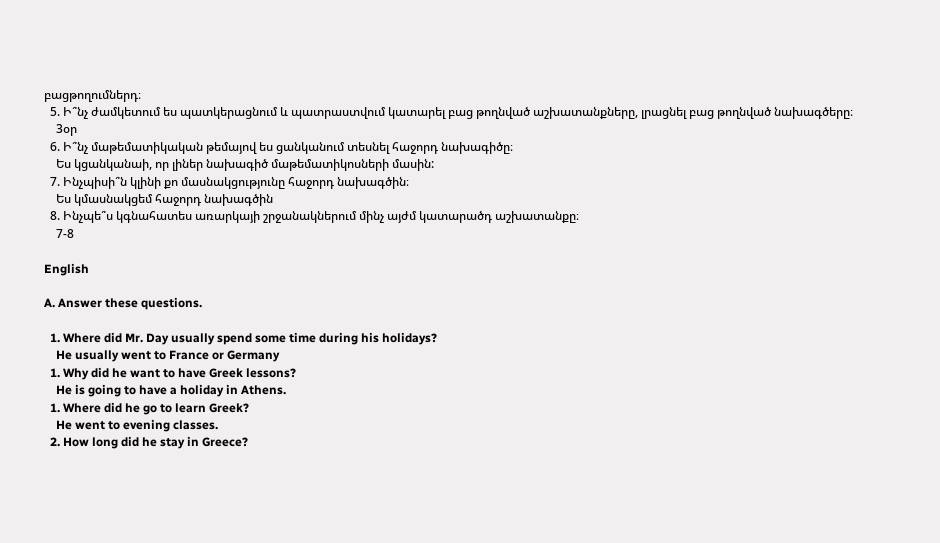բացթողումներդ։
  5. Ի՞նչ ժամկետում ես պատկերացնում և պատրաստվում կատարել բաց թողնված աշխատանքները, լրացնել բաց թողնված նախագծերը։
    3օր
  6. Ի՞նչ մաթեմատիկական թեմայով ես ցանկանում տեսնել հաջորդ նախագիծը։
    Ես կցանկանաի, որ լիներ նախագիծ մաթեմատիկոսների մասին:
  7. Ինչպիսի՞ն կլինի քո մասնակցությունը հաջորդ նախագծին։
    Ես կմասնակցեմ հաջորդ նախագծին
  8. Ինչպե՞ս կգնահատես առարկայի շրջանակներում մինչ այժմ կատարածդ աշխատանքը։
    7-8

English

A. Answer these questions.

  1. Where did Mr. Day usually spend some time during his holidays?
    He usually went to France or Germany
  1. Why did he want to have Greek lessons?
    He is going to have a holiday in Athens.
  1. Where did he go to learn Greek?
    He went to evening classes.
  2. How long did he stay in Greece?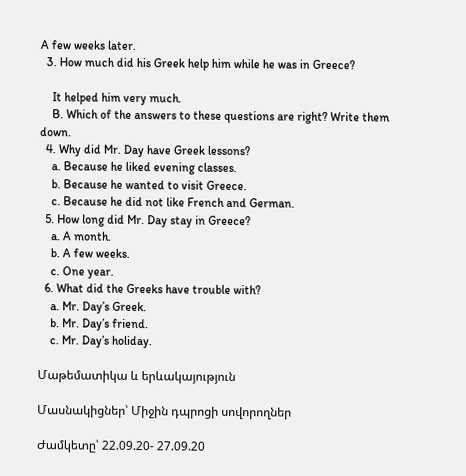A few weeks later.
  3. How much did his Greek help him while he was in Greece?

    It helped him very much.
    B. Which of the answers to these questions are right? Write them down.
  4. Why did Mr. Day have Greek lessons?
    a. Because he liked evening classes.
    b. Because he wanted to visit Greece.
    c. Because he did not like French and German.
  5. How long did Mr. Day stay in Greece?
    a. A month.
    b. A few weeks.
    c. One year.
  6. What did the Greeks have trouble with?
    a. Mr. Day’s Greek.
    b. Mr. Day’s friend.
    c. Mr. Day’s holiday.

Մաթեմատիկա և երևակայություն

Մասնակիցներ՝ Միջին դպրոցի սովորողներ

Ժամկետը՝ 22.09.20- 27.09.20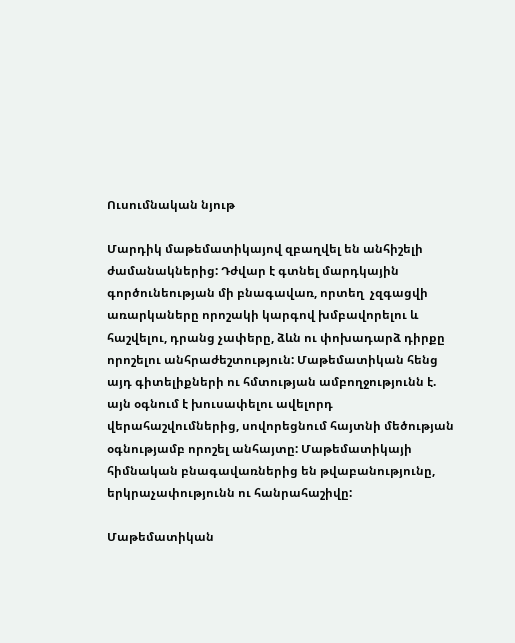Ուսումնական նյութ

Մարդիկ մաթեմատիկայով զբաղվել են անհիշելի ժամանակներից: Դժվար է գտնել մարդկային գործունեության մի բնագավառ, որտեղ  չզգացվի առարկաները որոշակի կարգով խմբավորելու և հաշվելու, դրանց չափերը, ձևն ու փոխադարձ դիրքը որոշելու անհրաժեշտություն: Մաթեմատիկան հենց այդ գիտելիքների ու հմտության ամբողջությունն է. այն օգնում է խուսափելու ավելորդ վերահաշվումներից, սովորեցնում հայտնի մեծության օգնությամբ որոշել անհայտը: Մաթեմատիկայի հիմնական բնագավառներից են թվաբանությունը, երկրաչափությունն ու հանրահաշիվը:

Մաթեմատիկան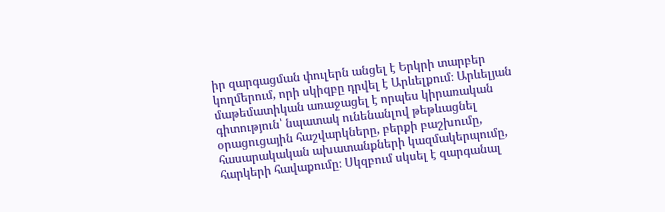իր զարգացման փուլերն անցել է Երկրի տարբեր կողմերում, որի սկիզբը դրվել է Արևելքում։ Արևելյան մաթեմատիկան առաջացել է որպես կիրառական գիտություն՝ նպատակ ունենանլով թեթևացնել օրացուցային հաշվարկները, բերքի բաշխումը, հասարակական ախատանքների կազմակերպումը, հարկերի հավաքումը։ Սկզբում սկսել է զարգանալ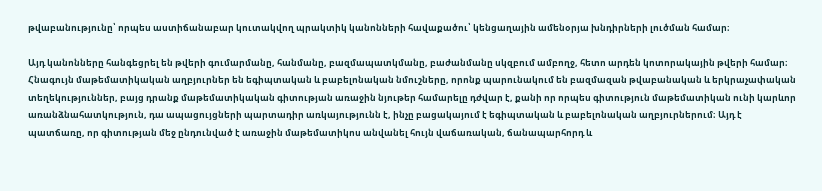թվաբանությունը՝ որպես աստիճանաբար կուտակվող պրակտիկ կանոնների հավաքածու՝ կենցաղային ամենօրյա խնդիրների լուծման համար։

Այդ կանոնները հանգեցրել են թվերի գումարմանը, հանմանը, բազմապատկմանը, բաժանմանը սկզբում ամբողջ, հետո արդեն կոտորակային թվերի համար։ Հնագույն մաթեմատիկական աղբյուրներ են եգիպտական և բաբելոնական նմուշները, որոնք պարունակում են բազմազան թվաբանական և երկրաչափական տեղեկություններ, բայց դրանք մաթեմատիկական գիտության առաջին նյութեր համարելը դժվար է, քանի որ որպես գիտություն մաթեմատիկան ունի կարևոր առանձնահատկություն, դա ապացույցների պարտադիր առկայությունն է, ինչը բացակայում է եգիպտական և բաբելոնական աղբյուրներում։ Այդ է պատճառը, որ գիտության մեջ ընդունված է առաջին մաթեմատիկոս անվանել հույն վաճառական, ճանապարհորդ և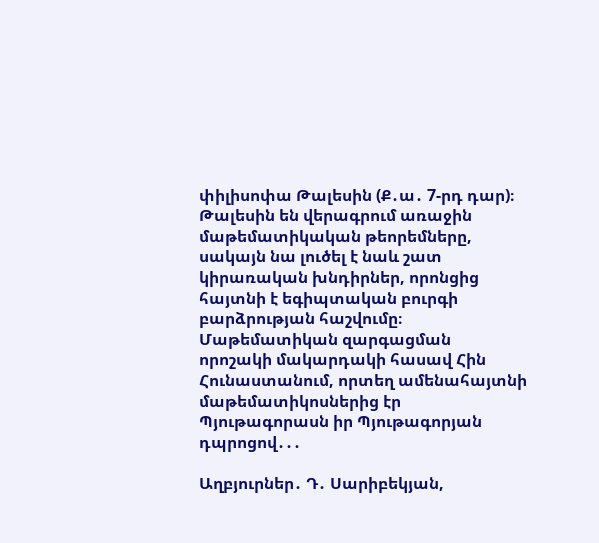փիլիսոփա Թալեսին (Ք․ա․ 7-րդ դար)։ Թալեսին են վերագրում առաջին մաթեմատիկական թեորեմները, սակայն նա լուծել է նաև շատ կիրառական խնդիրներ, որոնցից հայտնի է եգիպտական բուրգի բարձրության հաշվումը։ Մաթեմատիկան զարգացման որոշակի մակարդակի հասավ Հին Հունաստանում, որտեղ ամենահայտնի մաթեմատիկոսներից էր Պյութագորասն իր Պյութագորյան դպրոցով․․․

Աղբյուրներ․ Դ․ Սարիբեկյան,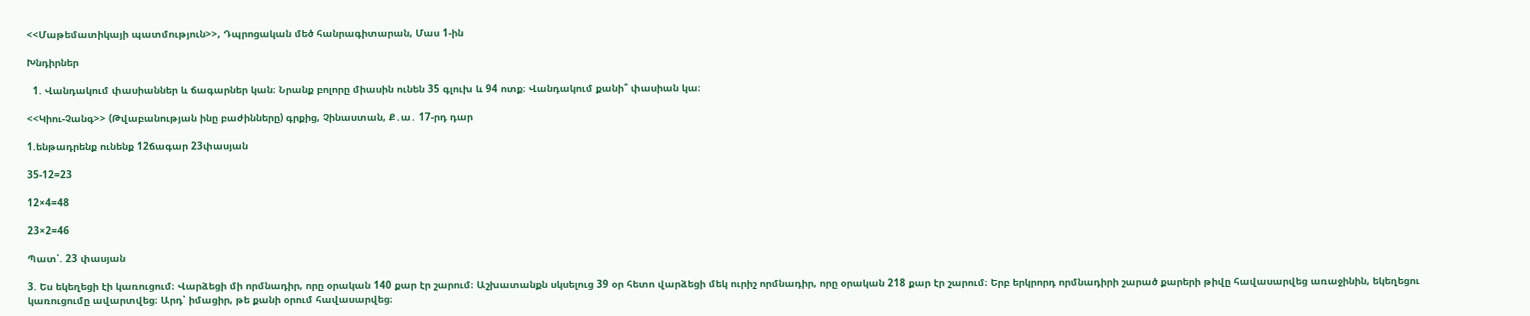<<Մաթեմատիկայի պատմություն>>, Դպրոցական մեծ հանրագիտարան, Մաս 1-ին

Խնդիրներ

  1. Վանդակում փասիաններ և ճագարներ կան։ Նրանք բոլորը միասին ունեն 35 գլուխ և 94 ոտք։ Վանդակում քանի՞ փասիան կա։

<<Կիու-Չանգ>> (Թվաբանության ինը բաժինները) գրքից, Չինաստան, Ք․ա․ 17-րդ դար

1.ենթադրենք ունենք 12ճագար 23փասյան

35-12=23

12×4=48

23×2=46

Պատ՝. 23 փասյան

3. Ես եկեղեցի էի կառուցում։ Վարձեցի մի որմնադիր, որը օրական 140 քար էր շարում։ Աշխատանքն սկսելուց 39 օր հետո վարձեցի մեկ ուրիշ որմնադիր, որը օրական 218 քար էր շարում։ Երբ երկրորդ որմնադիրի շարած քարերի թիվը հավասարվեց առաջինին, եկեղեցու կառուցումը ավարտվեց։ Արդ՝ իմացիր, թե քանի օրում հավասարվեց։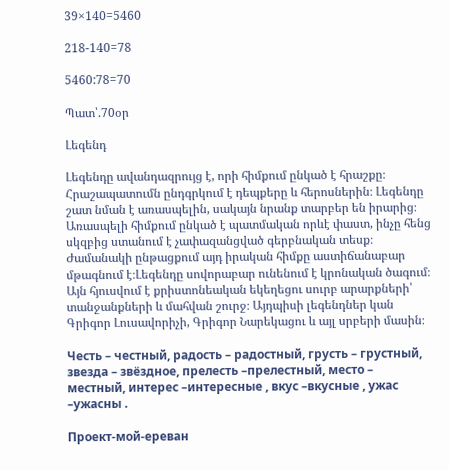39×140=5460

218-140=78

5460:78=70

Պատ՝.70օր

Լեգենդ

Լեգենդը ավանդազրույց է, որի հիմքում ընկած է հրաշքը։ Հրաշապատումն ընդգրկում է դեպքերը և հերոսներին։ Լեգենդը շատ նման է առասպելին, սակայն նրանք տարբեր են իրարից։ Առասպելի հիմքում ընկած է պատմական որևէ փաստ, ինչը հենց սկզբից ստանում է չափազանցված գերբնական տեսք։ Ժամանակի ընթացքում այդ իրական հիմքը աստիճանաբար մթագնում է։Լեգենդը սովորաբար ունենում է կրոնական ծագում։ Այն հյուսվում է քրիստոնեական եկեղեցու սուրբ արարքների՝ տանջանքների և մահվան շուրջ։ Այդպիսի լեգենդներ կան Գրիգոր Լուսավորիչի, Գրիգոր Նարեկացու և այլ սրբերի մասին։

Честь – честный, радость – радостный, грусть – грустный, звезда – звёздное, прелесть –прелестный, место – местный, интерес –интересные , вкус –вкусные , ужас –ужасны .

Проект-мой-ереван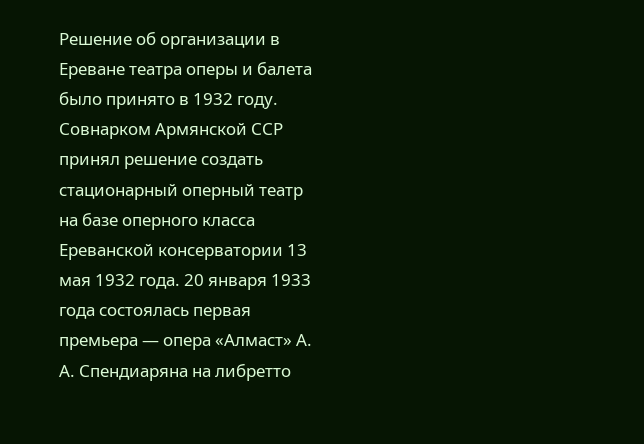Решение об организации в Ереване театра оперы и балета было принято в 1932 году. Совнарком Армянской ССР принял решение создать стационарный оперный театр на базе оперного класса Ереванской консерватории 13 мая 1932 года. 20 января 1933 года состоялась первая премьера — опера «Алмаст» А. А. Спендиаряна на либретто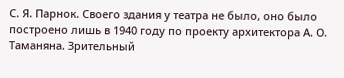С. Я. Парнок. Своего здания у театра не было, оно было построено лишь в 1940 году по проекту архитектора А. О. Таманяна. Зрительный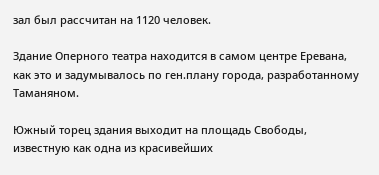зал был рассчитан на 1120 человек.

Здание Оперного театра находится в самом центре Еревана, как это и задумывалось по ген.плану города, разработанному Таманяном.

Южный торец здания выходит на площадь Свободы, известную как одна из красивейших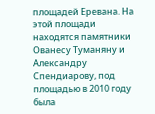площадей Еревана. На этой площади находятся памятники Ованесу Туманяну и Александру Спендиарову, под площадью в 2010 году была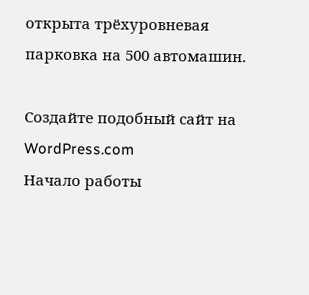открыта трёхуровневая парковка на 500 автомашин.

Создайте подобный сайт на WordPress.com
Начало работы